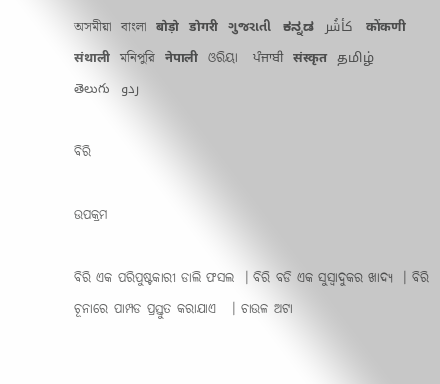অসমীয়া   বাংলা   बोड़ो   डोगरी   ગુજરાતી   ಕನ್ನಡ   كأشُر   कोंकणी   संथाली   মনিপুরি   नेपाली   ଓରିୟା   ਪੰਜਾਬੀ   संस्कृत   தமிழ்  తెలుగు   ردو

ବିରି

ଉପକ୍ରମ

ବିରି ଏକ ପରିପୁଷ୍ଟକାରୀ ଡାଲି ଫସଲ  । ବିରି ବଡି ଏକ ସୁସ୍ଵାଦୁକର ଖାଦ୍ୟ  । ବିରି ଚୂନାରେ ପାମ୍ପଡ ପ୍ରସ୍ତୁତ କରାଯାଏ   । ଚାଉଳ ଅଟା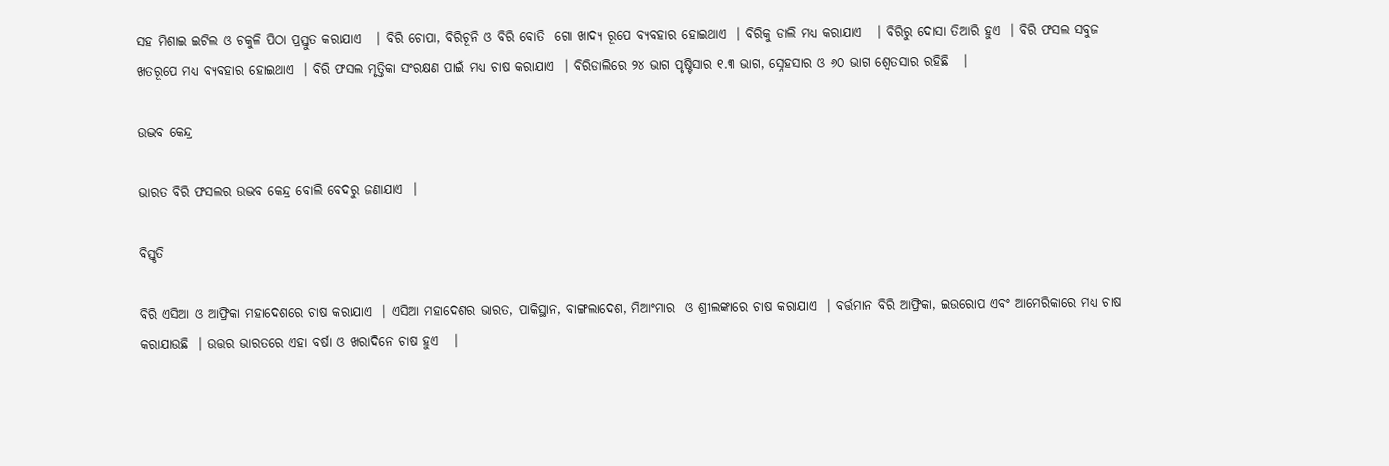ସହ ମିଶାଇ ଇଟିଲ ଓ ଚକୁଳି ପିଠା ପ୍ରସ୍ତୁତ କରାଯାଏ   । ବିରି ଚୋପା, ବିରିଚୂନି ଓ ବିରି ବୋତି  ଗୋ ଖାଦ୍ୟ ରୂପେ ବ୍ୟବହାର ହୋଇଥାଏ  । ବିରିକୁ ଡାଲି ମଧ୍ୟ କରାଯାଏ   । ବିରିରୁ ଦୋସା ତିଆରି ହୁଏ  । ବିରି ଫସଲ ସବୁଜ ଖତରୂପେ ମଧ୍ୟ ବ୍ୟବହାର ହୋଇଥାଏ  । ବିରି ଫସଲ ମୃତ୍ତିକା ସଂରକ୍ଷଣ ପାଇଁ ମଧ୍ୟ ଚାଷ କରାଯାଏ  । ବିରିଡାଲିରେ ୨୪ ଭାଗ ପୃଷ୍ଟିସାର ୧.୩ ଭାଗ, ସ୍ନେହସାର ଓ ୬୦ ଭାଗ ଶ୍ଵେତସାର ରହିଛି   ।

ଉଦ୍ଭବ କେନ୍ଦ୍ର

ଭାରତ ବିରି ଫସଲର ଉଦ୍ଭବ କେନ୍ଦ୍ର ବୋଲି ବେଦରୁ ଜଣାଯାଏ  ।

ବିସ୍ତୃତି

ବିରି ଏସିଆ ଓ ଆଫ୍ରିକା ମହାଦେଶରେ ଚାଷ କରାଯାଏ  । ଏସିଆ ମହାଦେଶର ଭାରତ, ପାକିସ୍ଥାନ, ବାଙ୍ଗଲାଦେଶ, ମିଆଂମାର  ଓ ଶ୍ରୀଲଙ୍କାରେ ଚାଷ କରାଯାଏ  । ବର୍ତ୍ତମାନ ବିରି ଆଫ୍ରିକା, ଇଉରୋପ ଏବଂ ଆମେରିକାରେ ମଧ୍ୟ ଚାଷ କରାଯାଉଛି  । ଉତ୍ତର ଭାରତରେ ଏହା ବର୍ଷା ଓ ଖରାଦିନେ ଚାଷ ହୁଏ   ।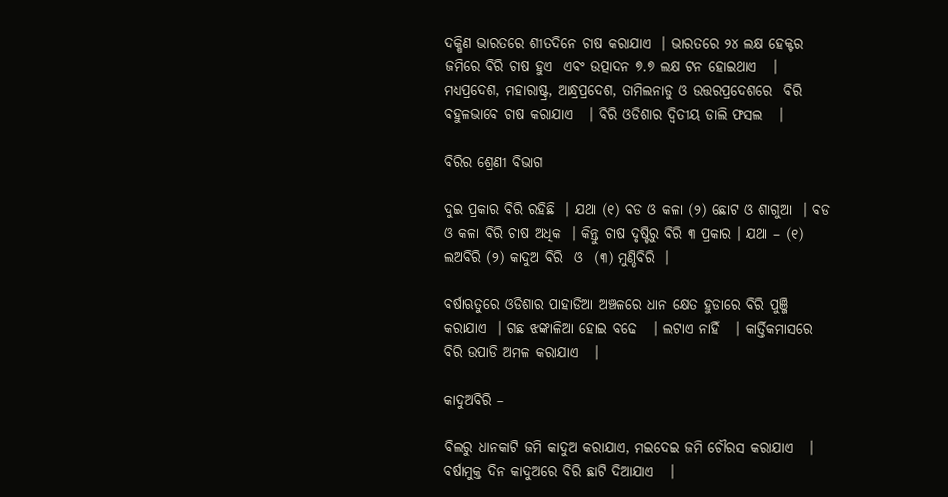ଦକ୍ଷିଣ ଭାରତରେ ଶୀତଦିନେ ଚାଷ କରାଯାଏ  । ଭାରତରେ ୨୪ ଲକ୍ଷ ହେକ୍ଟର ଜମିରେ ବିରି ଚାଷ ହୁଏ  ଏବଂ ଉତ୍ପାଦନ ୭.୭ ଲକ୍ଷ ଟନ ହୋଇଥାଏ   । ମଧ୍ୟପ୍ରଦେଶ, ମହାରାଷ୍ଟ୍ର, ଆନ୍ଧ୍ରପ୍ରଦେଶ, ତାମିଲନାଡୁ ଓ ଉତ୍ତରପ୍ରଦେଶରେ  ବିରି ବହୁଳଭାବେ ଚାଷ କରାଯାଏ   । ବିରି ଓଡିଶାର ଦ୍ଵିତୀୟ ଡାଲି ଫସଲ   ।

ବିରିର ଶ୍ରେଣୀ ବିଭାଗ

ଦୁଇ ପ୍ରକାର ବିରି ରହିଛି  । ଯଥା (୧) ବଡ ଓ କଳା (୨) ଛୋଟ ଓ ଶାଗୁଆ  । ବଡ ଓ କଳା ବିରି ଚାଷ ଅଧିକ  । କିନ୍ତୁ ଚାଷ ଦୃଷ୍ଟିରୁ ବିରି ୩ ପ୍ରକାର । ଯଥା – (୧) ଲଅବିରି (୨) କାଦୁଅ ବିରି  ଓ  (୩) ମୁଣ୍ଡିବିରି  ।

ବର୍ଷାଋତୁରେ ଓଡିଶାର ପାହାଡିଆ ଅଞ୍ଚଳରେ ଧାନ କ୍ଷେତ ହୁଡାରେ ବିରି ପୁଞ୍ଜି କରାଯାଏ  । ଗଛ ଝଙ୍କାଳିଆ ହୋଇ ବଢେ   । ଲଟାଏ ନାହିଁ   । କାର୍ତ୍ତିକମାସରେ ବିରି ଉପାଡି ଅମଳ କରାଯାଏ   ।

କାଦୁଅବିରି –

ବିଲରୁ ଧାନକାଟି ଜମି କାଦୁଅ କରାଯାଏ, ମଇଦେଇ ଜମି ଚୌରସ କରାଯାଏ   । ବର୍ଷାମୁକ୍ତ ଦିନ କାଦୁଅରେ ବିରି ଛାଟି ଦିଆଯାଏ   ।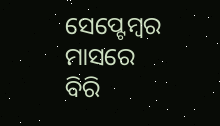ସେପ୍ଟେମ୍ବର ମାସରେ ବିରି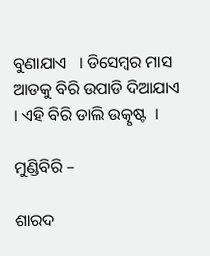ବୁଣାଯାଏ   । ଡିସେମ୍ବର ମାସ ଆଡକୁ ବିରି ଉପାଡି ଦିଆଯାଏ   । ଏହି ବିରି ଡାଲି ଉତ୍କୃଷ୍ଟ  ।

ମୁଣ୍ଡିବିରି –

ଶାରଦ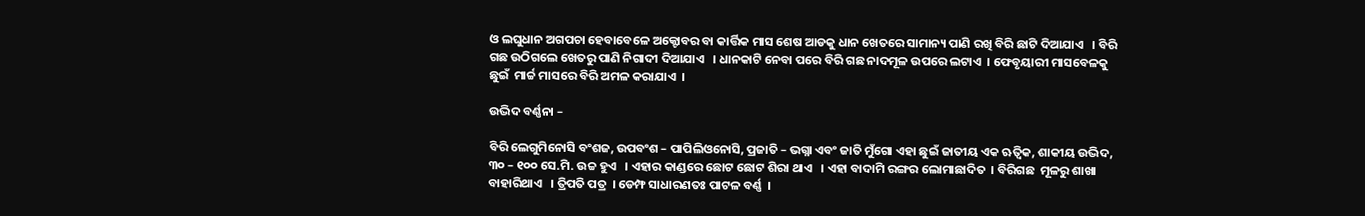ଓ ଲଘୁଧାନ ଅଗପଚା ହେବାବେଳେ ଅକ୍ଟୋବର ବା କାର୍ତ୍ତିକ ମାସ ଶେଷ ଆଡକୁ ଧାନ ଖେତରେ ସାମାନ୍ୟ ପାଣି ରଖି ବିରି ଛାଟି ଦିଆଯାଏ   । ବିରି ଗଛ ଉଠିଗଲେ ଖେତରୁ ପାଣି ନିଗାଦୀ ଦିଆଯାଏ   । ଧାନକାଟି ନେବା ପରେ ବିରି ଗଛ ନାଦମୂଳ ଉପରେ ଲଟାଏ  । ଫେବୃୟାରୀ ମାସବେଳକୁ ଛୁଇଁ  ମାର୍ଚ୍ଚ ମାସରେ ବିରି ଅମଳ କରାଯାଏ  ।

ଉଦ୍ଭିଦ ବର୍ଣ୍ଣନା –

ବିରି ଲେଗୁମିନୋସି ବଂଶଜ, ଉପବଂଶ – ପାପିଲିଓନୋସି, ପ୍ରଜାତି – ଭଗ୍ନା ଏବଂ ଜାତି ମୁଁଗୋ ଏହା ଛୁଇଁ ଜାତୀୟ ଏକ ଋତ୍ଵିକ, ଶାକୀୟ ଉଦ୍ଭିଦ, ୩୦ – ୧୦୦ ସେ.ମି. ଉଚ୍ଚ ହୁଏ   । ଏହାର କାଣ୍ଡରେ ଛୋଟ ଛୋଟ ଶିରା ଥାଏ   । ଏହା ବାଦାମି ରଙ୍ଗର ଲୋମାଛାଦିତ  । ବିରିଗଛ  ମୂଳରୁ ଶାଖା ବାହାରିଥାଏ   । ତ୍ରିପତି ପତ୍ର  । ଡେମ୍ଫ ସାଧାରଣତଃ ପାଟଳ ବର୍ଣ୍ଣ  ।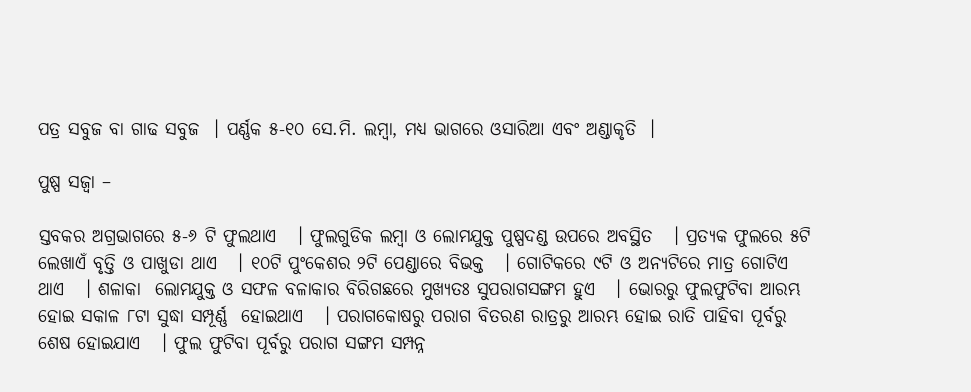ପତ୍ର ସବୁଜ ବା ଗାଢ ସବୁଜ  । ପର୍ଣ୍ଣକ ୫-୧୦ ସେ.ମି. ଲମ୍ବା, ମଧ୍ୟ ଭାଗରେ ଓସାରିଆ ଏବଂ ଅଣ୍ଡାକୃତି  ।

ପୁଷ୍ପ ସଜ୍ଵା –

ସ୍ତବକର ଅଗ୍ରଭାଗରେ ୫-୬ ଟି ଫୁଲଥାଏ   । ଫୁଲଗୁଡିକ ଲମ୍ବା ଓ ଲୋମଯୁକ୍ତ ପୁଷ୍ପଦଣ୍ଡ ଉପରେ ଅବସ୍ଥିତ   । ପ୍ରତ୍ୟକ ଫୁଲରେ ୫ଟି ଲେଖାଏଁ ବୃତ୍ତି ଓ ପାଖୁଡା ଥାଏ   । ୧୦ଟି ପୁଂକେଶର ୨ଟି ପେଣ୍ଡାରେ ବିଭକ୍ତ   । ଗୋଟିକରେ ୯ଟି ଓ ଅନ୍ୟଟିରେ ମାତ୍ର ଗୋଟିଏ ଥାଏ   । ଶଳାକା  ଲୋମଯୁକ୍ତ ଓ ସଫଳ ବଳାକାର ବିରିଗଛରେ ମୁଖ୍ୟତଃ ସୁପରାଗସଙ୍ଗମ ହୁଏ   । ଭୋରରୁ ଫୁଲଫୁଟିବା ଆରମ୍ଭ ହୋଇ ସକାଳ ୮ଟା ସୁଦ୍ଧା ସମ୍ପୂର୍ଣ୍ଣ  ହୋଇଥାଏ   । ପରାଗକୋଷରୁ ପରାଗ ବିତରଣ ରାତ୍ରରୁ ଆରମ୍ଭ ହୋଇ ରାତି ପାହିବା ପୂର୍ବରୁ ଶେଷ ହୋଇଯାଏ   । ଫୁଲ ଫୁଟିବା ପୂର୍ବରୁ ପରାଗ ସଙ୍ଗମ ସମ୍ପନ୍ନ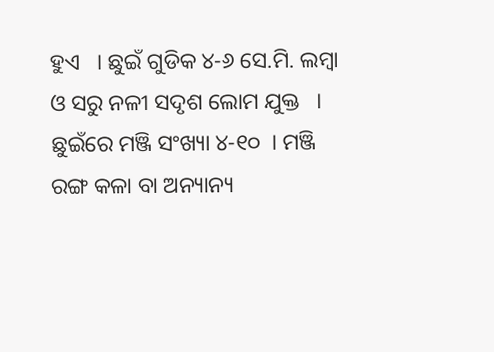ହୁଏ   । ଛୁଇଁ ଗୁଡିକ ୪-୬ ସେ.ମି. ଲମ୍ବା ଓ ସରୁ ନଳୀ ସଦୃଶ ଲୋମ ଯୁକ୍ତ   । ଛୁଇଁରେ ମଞ୍ଜି ସଂଖ୍ୟା ୪-୧୦  । ମଞ୍ଜି ରଙ୍ଗ କଳା ବା ଅନ୍ୟାନ୍ୟ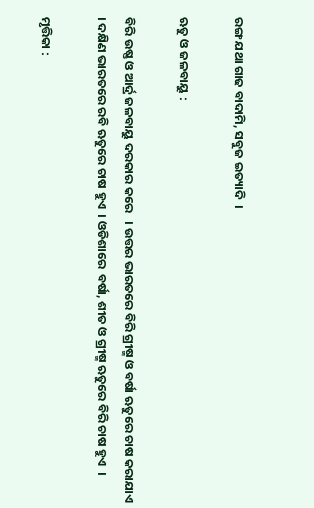ରଙ୍ଗ ଯଥା ଗାଢ ବାଦାମି, ସବୁଜ ଇତ୍ୟାଦି  ।

ଋତୁ ଓ ଜଳବାୟୁ :

ବିରି ଉଷ୍ଣ ଓ ଆର୍ଦ୍ର ଜଳବାୟୁ ଦରକାର କରେ   । ଉତ୍ତର ଭାରତରେ ବିରି ଗ୍ରୀଷ୍ମ ଓ ବର୍ଷା ଋତୁରେ ଚାଷ କରାଯାଏ   । ଦକ୍ଷିଣ ଭାରତରେ ରବି ଋତୁରେ ଚାଷ ହୁଏ  । ଓଡିଶାରେ  ବର୍ଷା, ଶୀତ ଓ ଗ୍ରୀଷ୍ମ ଋତୁରେ ବିରି ଚାଷ ହୁଏ  ।

ମୃତ୍ତିକା :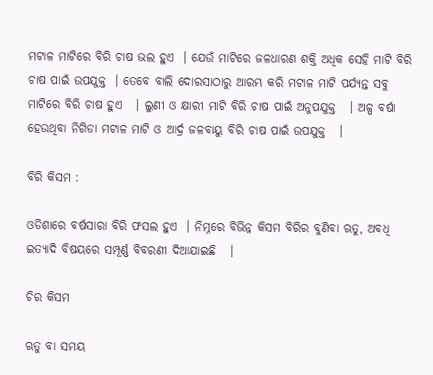ମଟାଳ ମାଟିରେ ବିରି ଚାଷ ଭଲ ହୁଏ  । ଯେଉଁ ମାଟିରେ ଜଳଧାରଣ ଶକ୍ତି ଅଧିକ ସେହି ମାଟି ବିରି ଚାଷ ପାଇଁ ଉପଯୁକ୍ତ  । ତେବେ ବାଲି ଦୋରସାଠାରୁ ଆରମ୍ଭ କରି ମଟାଳ ମାଟି ପର୍ଯ୍ୟନ୍ତ ସବୁ ମାଟିରେ ବିରି ଚାଷ ହୁଏ   । ଲୁଣୀ ଓ କ୍ଷାରୀ ମାଟି ବିରି ଚାଷ ପାଇଁ ଅନୁପଯୁକ୍ତ   । ଅଳ୍ପ ବର୍ଷା ହେଉଥିବା ନିଗିଡା ମଟାଳ ମାଟି ଓ ଆର୍ଦ୍ର ଜଳବାୟୁ ବିରି ଚାଷ ପାଇଁ ଉପଯୁକ୍ତ   ।

ବିରି କିସମ :

ଓଡିଶାରେ ବର୍ଷସାରା ବିରି ଫସଲ ହୁଏ  । ନିମ୍ନରେ ବିଭିନ୍ନ କିସମ ବିରିର ବୁଣିବା ଋତୁ, ଅବଧି ଇତ୍ୟାଦି ବିଷୟରେ ସମ୍ପୂର୍ଣ୍ଣ ବିବରଣୀ ଦିଆଯାଇଛି   ।

ଚିର କିସମ

ଋତୁ ବା ସମୟ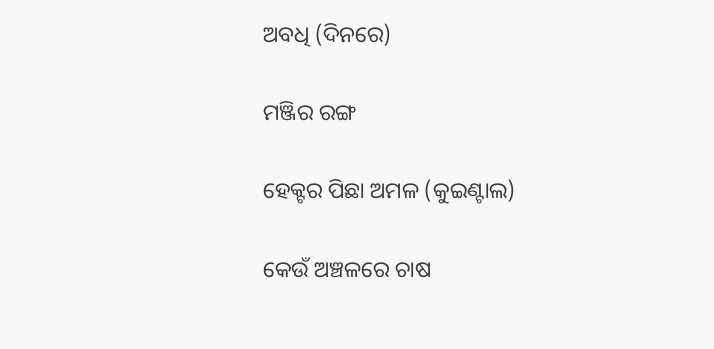ଅବଧି (ଦିନରେ)

ମଞ୍ଜିର ରଙ୍ଗ

ହେକ୍ଟର ପିଛା ଅମଳ (କୁଇଣ୍ଟାଲ)

କେଉଁ ଅଞ୍ଚଳରେ ଚାଷ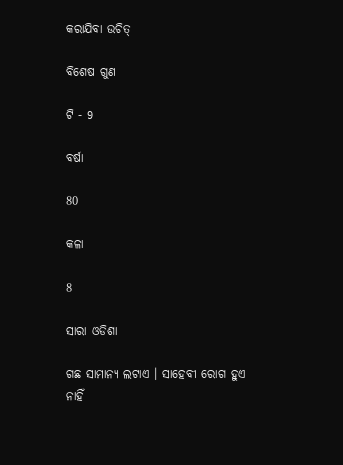କରାଯିବା ଉଚିତ୍

ବିଶେଷ ଗୁଣ

ଟି - 9

ବର୍ଷା

80

କଳା

8

ସାରା ଓଡିଶା

ଗଛ ସାମାନ୍ୟ ଲଟାଏ । ସାହେବୀ ରୋଗ ହୁଏ ନାହିଁ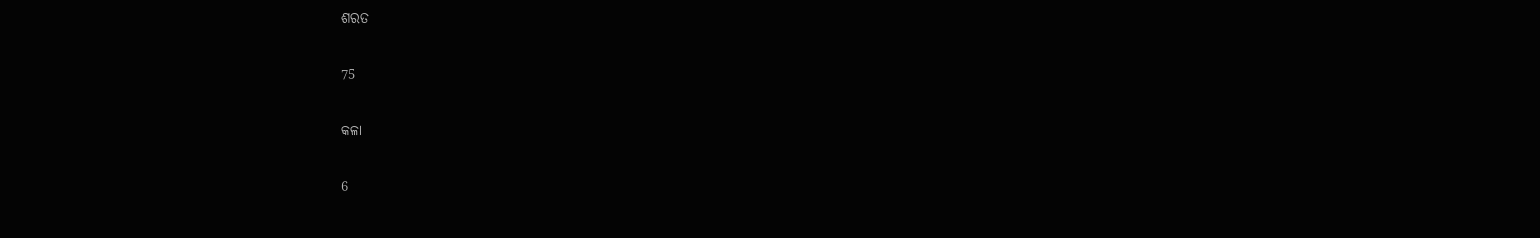ଶରତ

75

କଳା

6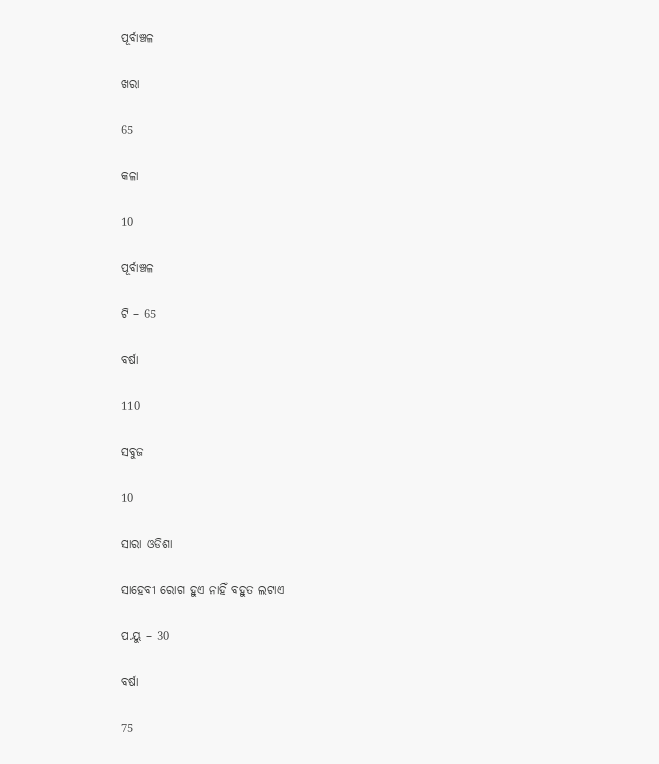ପୂର୍ବାଞ୍ଚଳ

ଖରା

65

କଳା

10

ପୂର୍ବାଞ୍ଚଳ

ଟି – 65

ବର୍ଷା

110

ସବୁଜ

10

ସାରା ଓଡିଶା

ସାହେବୀ ରୋଗ ହୁଏ ନାହିଁ ବହୁତ ଲଟାଏ

ପ.ୟୁ – 30

ବର୍ଷା

75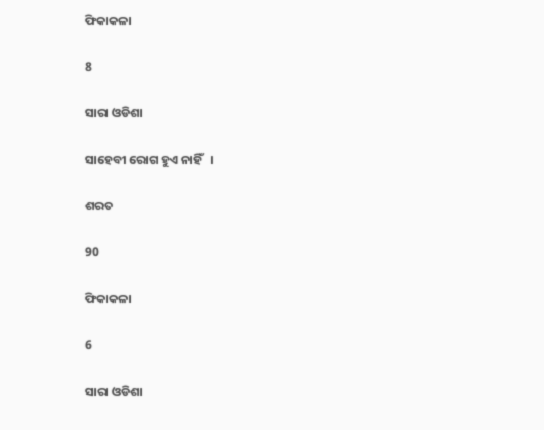ଫିକାକଳା

8

ସାରା ଓଡିଶା

ସାହେବୀ ରୋଗ ହୁଏ ନାହିଁ   ।

ଶରତ

90

ଫିକାକଳା

6

ସାରା ଓଡିଶା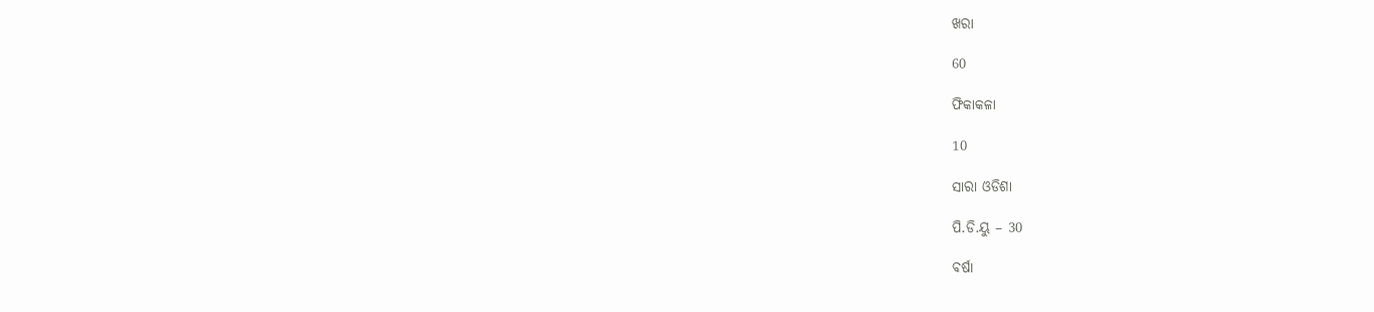ଖରା

60

ଫିକାକଳା

10

ସାରା ଓଡିଶା

ପି.ଡି.ୟୁ – 30

ବର୍ଷା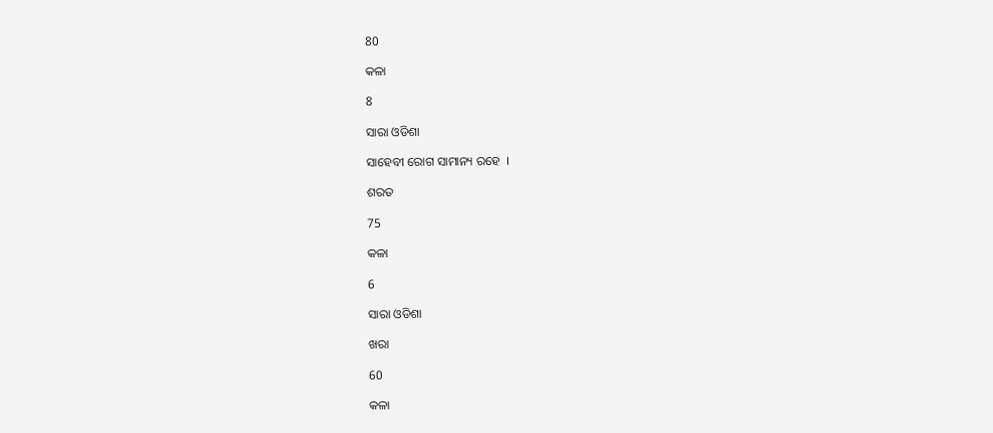80

କଳା

8

ସାରା ଓଡିଶା

ସାହେବୀ ରୋଗ ସାମାନ୍ୟ ରହେ  ।

ଶରତ

75

କଳା

6

ସାରା ଓଡିଶା

ଖରା

60

କଳା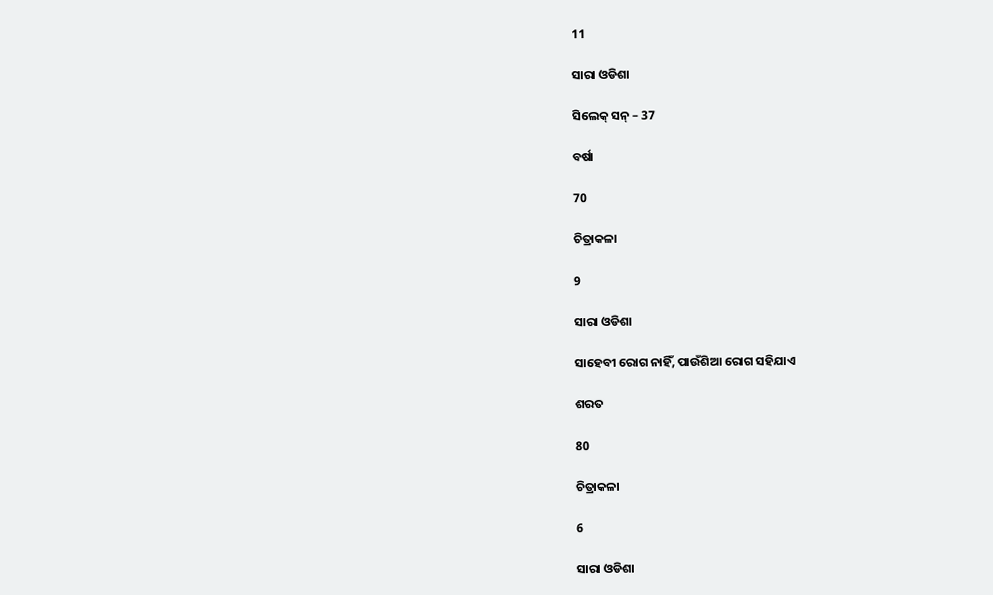11

ସାରା ଓଡିଶା

ସିଲେକ୍ ସନ୍ – 37

ବର୍ଷା

70

ଚିତ୍ରାକଳା

9

ସାରା ଓଡିଶା

ସାହେବୀ ରୋଗ ନାହିଁ, ପାଉଁଶିଆ ରୋଗ ସହିଯାଏ

ଶରତ

80

ଚିତ୍ରାକଳା

6

ସାରା ଓଡିଶା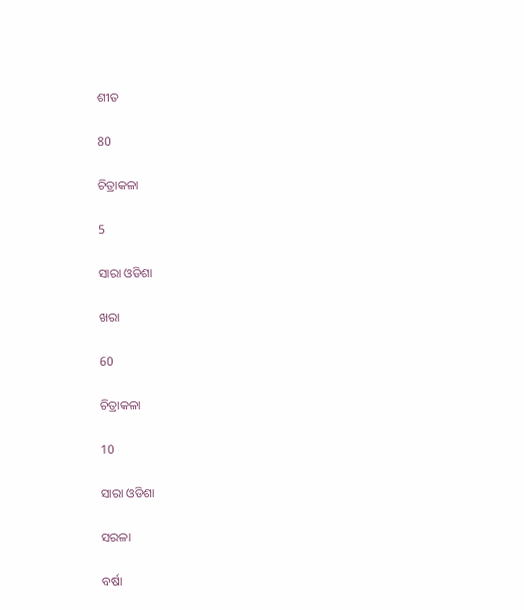ଶୀତ

80

ଚିତ୍ରାକଳା

5

ସାରା ଓଡିଶା

ଖରା

60

ଚିତ୍ରାକଳା

10

ସାରା ଓଡିଶା

ସରଳା

ବର୍ଷା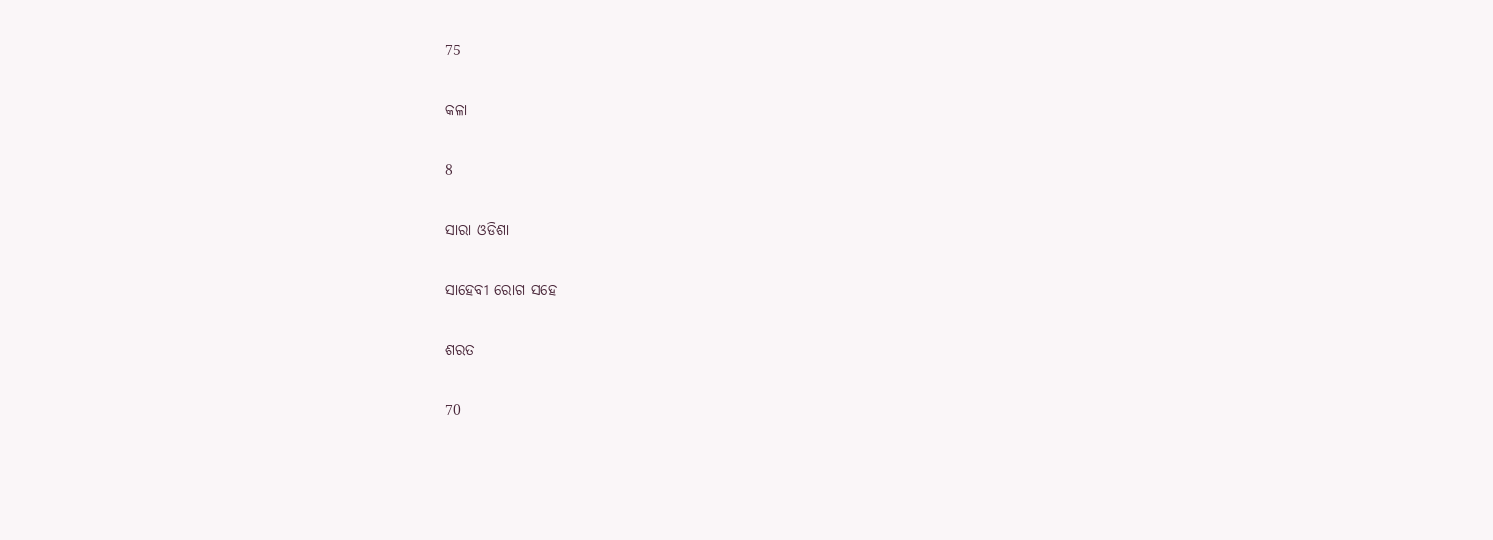75

କଳା

8

ସାରା ଓଡିଶା

ସାହେବୀ ରୋଗ ସହେ

ଶରତ

70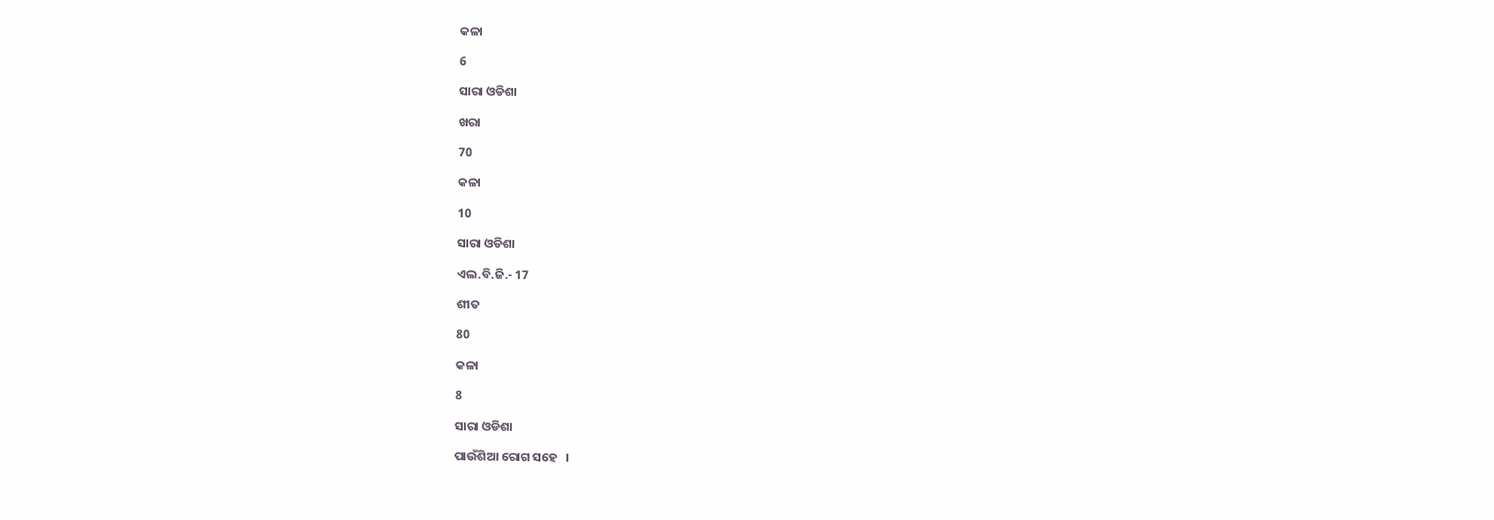କଳା

6

ସାରା ଓଡିଶା

ଖରା

70

କଳା

10

ସାରା ଓଡିଶା

ଏଲ.ବି.ଜି.- 17

ଶୀତ

80

କଳା

8

ସାରା ଓଡିଶା

ପାଉଁଶିଆ ରୋଗ ସହେ   ।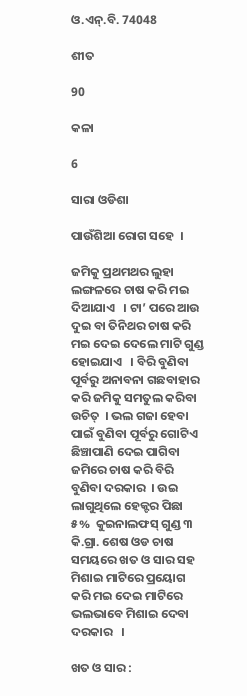ଓ.ଏନ୍.ବି. 74048

ଶୀତ

90

କଳା

6

ସାରା ଓଡିଶା

ପାଉଁଶିଆ ରୋଗ ସହେ  ।

ଜମିକୁ ପ୍ରଥମଥର ଲୁହା ଲଙ୍ଗଳରେ ଚାଷ କରି ମଇ ଦିଆଯାଏ   । ଟା’ ପରେ ଆଉ ଦୁଇ ବା ତିନିଥର ଚାଷ କରି ମଇ ଦେଇ ଦେଲେ ମାଟି ଗୁଣ୍ଡ ହୋଇଯାଏ   । ବିରି ବୁଣିବା ପୂର୍ବରୁ ଅନାବନା ଗଛବାହାର କରି ଜମିକୁ ସମତୁଲ କରିବା ଉଚିତ୍  । ଭଲ ଗଜା ହେବା ପାଇଁ ବୁଣିବା ପୂର୍ବରୁ ଗୋଟିଏ ଛିଞ୍ଚାପାଣି ଦେଇ ପାଗିବା ଜମିରେ ଚାଷ କରି ବିରି ବୁଣିବା ଦରକାର  । ଉଇ ଲାଗୁଥିଲେ ହେକ୍ଟର ପିଛା ୫%  କୁଇନାଲଫସ୍ ଗୁଣ୍ଡ ୩ କି.ଗ୍ରା. ଶେଷ ଓଡ ଚାଷ ସମୟରେ ଖତ ଓ ସାର ସହ ମିଶାଇ ମାଟିରେ ପ୍ରୟୋଗ କରି ମଇ ଦେଇ ମାଟିରେ ଭଲଭାବେ ମିଶାଇ ଦେବା ଦରକାର   ।

ଖତ ଓ ସାର :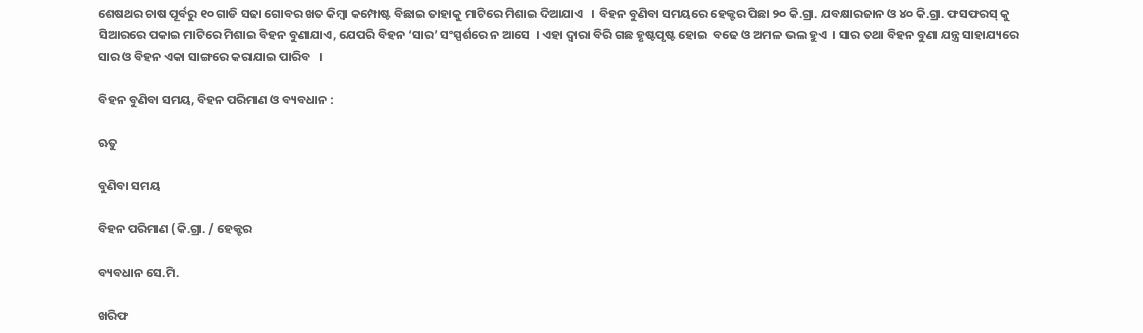ଶେଷଥର ଚାଷ ପୂର୍ବରୁ ୧୦ ଗାଡି ସଢା ଗୋବର ଖତ କିମ୍ବା କମ୍ପୋଷ୍ଟ ବିଛାଇ ତାହାକୁ ମାଟିରେ ମିଶାଇ ଦିଆଯାଏ   । ବିହନ ବୁଣିବା ସମୟରେ ହେକ୍ଟର ପିଛା ୨୦ କି.ଗ୍ରା. ଯବକ୍ଷାରଜାନ ଓ ୪୦ କି.ଗ୍ରା. ଫସଫରସ୍ କୁ ସିଆରରେ ପକାଇ ମାଟିରେ ମିଶାଇ ବିହନ ବୁଣାଯାଏ, ଯେପରି ବିହନ ‘ସାର’ ସଂସ୍ପର୍ଶରେ ନ ଆସେ  । ଏହା ଦ୍ଵାରା ବିରି ଗଛ ହୃଷ୍ଟପୃଷ୍ଟ ହୋଇ  ବଢେ ଓ ଅମଳ ଭଲ ହୁଏ  । ସାର ତଥା ବିହନ ବୁଣା ଯନ୍ତ୍ର ସାହାଯ୍ୟରେ ସାର ଓ ବିହନ ଏକା ସାଙ୍ଗରେ କରାଯାଇ ପାରିବ   ।

ବିହନ ବୁଣିବା ସମୟ, ବିହନ ପରିମାଣ ଓ ବ୍ୟବଧାନ :

ଋତୁ

ବୁଣିବା ସମୟ

ବିହନ ପରିମାଣ (କି.ଗ୍ରା. / ହେକ୍ଟର

ବ୍ୟବଧାନ ସେ.ମି.

ଖରିଫ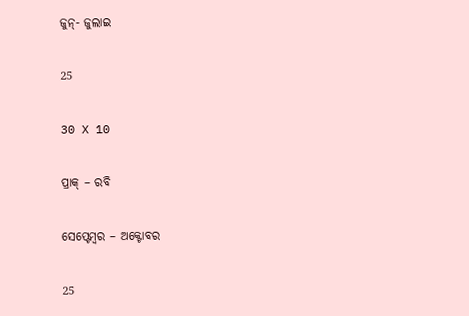ଜୁନ୍- ଜୁଲାଇ

25

30 X 10

ପ୍ରାକ୍ – ରବି

ସେପ୍ଟେମ୍ବର – ଅକ୍ଟୋବର

25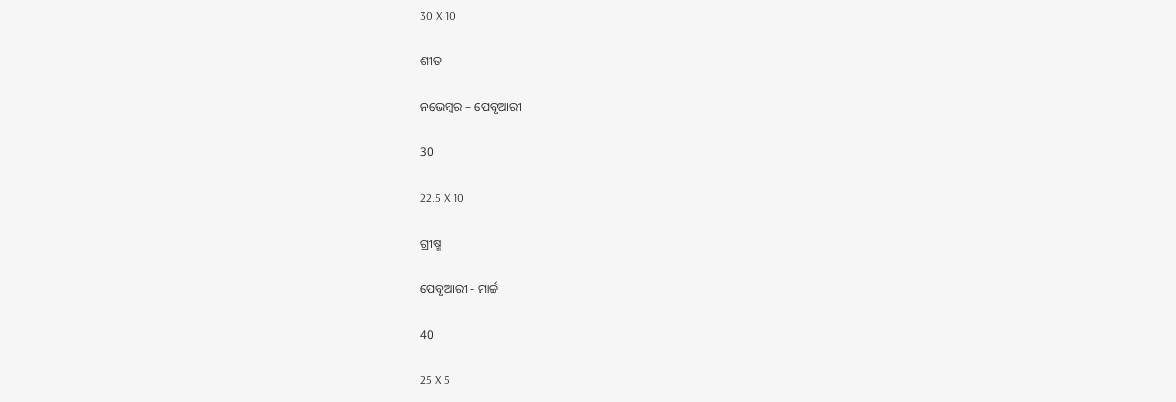30 X 10

ଶୀତ

ନଭେମ୍ବର – ପେବୃଆରୀ

30

22.5 X 10

ଗ୍ରୀଷ୍ମ

ପେବୃଆରୀ - ମାର୍ଚ୍ଚ

40

25 X 5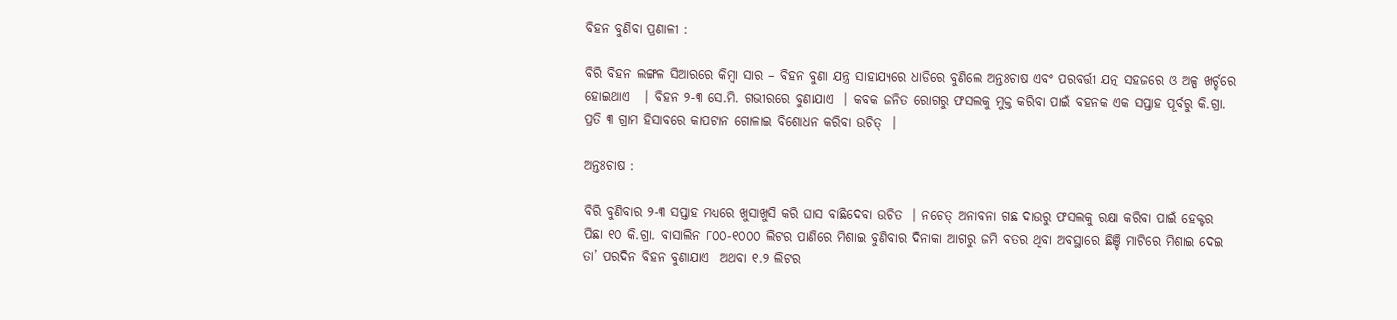ବିହନ ବୁଣିବା ପ୍ରଣାଳୀ :

ବିରି ବିହନ ଲଙ୍ଗଳ ସିଆରରେ କିମ୍ବା ସାର – ବିହନ ବୁଣା ଯନ୍ତ୍ର ସାହାଯ୍ୟରେ ଧାଡିରେ ବୁଣିଲେ ଅନ୍ତଃଚାଷ ଏବଂ ପରବର୍ତ୍ତୀ ଯତ୍ନ ସହଜରେ ଓ ଅଳ୍ପ ଖର୍ଚ୍ଚରେ ହୋଇଥାଏ   । ବିହନ ୨-୩ ସେ.ମି. ଗଭୀରରେ ବୁଣାଯାଏ  । କବକ ଜନିତ ରୋଗରୁ ଫସଲକୁ ମୁକ୍ତ କରିବା ପାଇଁ ବହନକ ଏକ ସପ୍ତାହ ପୂର୍ବରୁ କି.ଗ୍ରା. ପ୍ରତି ୩ ଗ୍ରାମ ହିସାବରେ କାପଟାନ ଗୋଳାଇ ବିଶୋଧନ କରିବା ଉଚିତ୍  ।

ଅନ୍ତଃଚାଷ :

ବିରି ବୁଣିବାର ୨-୩ ସପ୍ତାହ ମଧ୍ୟରେ ଖୁସାଖୁସି କରି ଘାସ ବାଛିଦେବା ଉଚିତ  । ନଚେତ୍ ଅନାବନା ଗଛ ଦାଉରୁ ଫସଲକୁ ରକ୍ଷା କରିବା ପାଇଁ ହେକ୍ଟର ପିଛା ୧୦ କି.ଗ୍ରା. ବାସାଲିନ ୮୦୦-୧୦୦୦ ଲିଟର ପାଣିରେ ମିଶାଇ ବୁଣିବାର ଦିନାକା ଆଗରୁ ଜମି ବତର ଥିବା ଅବସ୍ଥାରେ ଛିଞ୍ଚି ମାଟିରେ ମିଶାଇ ଦେଇ ତା’ ପରଦିନ ବିହନ ବୁଣାଯାଏ  ଅଥବା ୧.୨ ଲିଟର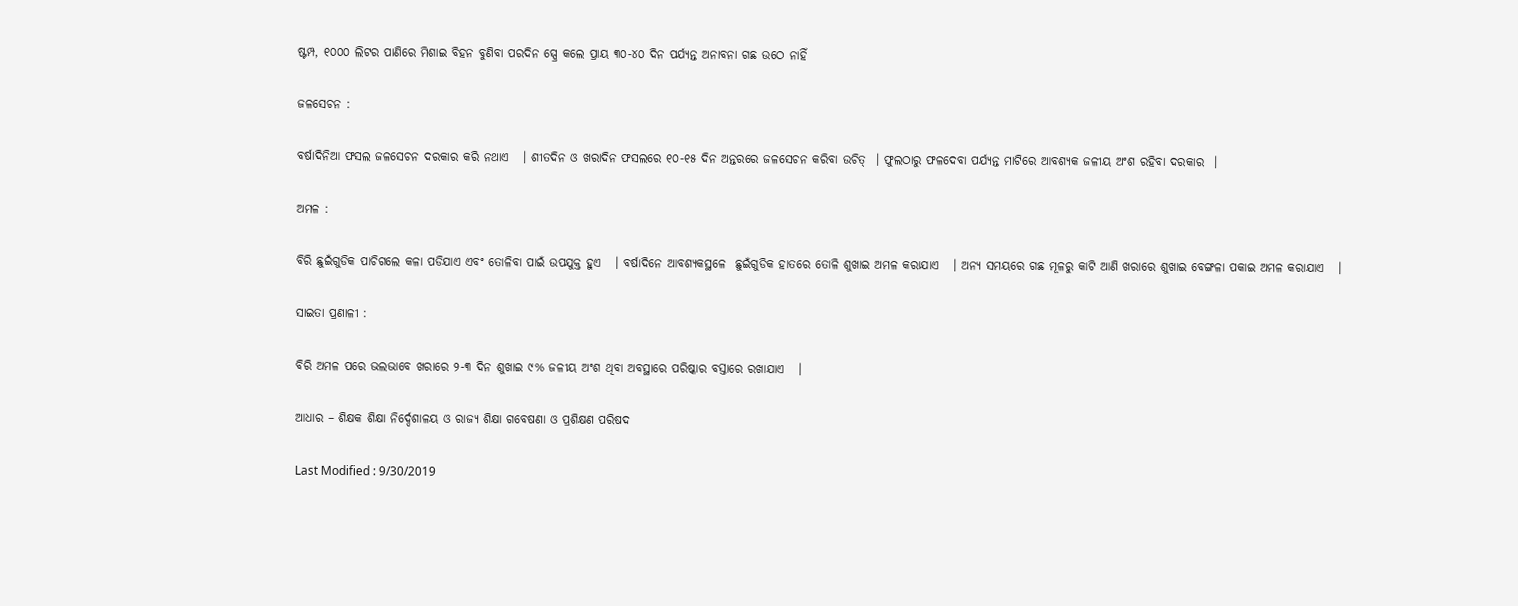ଷ୍ଟମ୍ପ, ୧୦୦୦ ଲିଟର ପାଣିରେ ମିଶାଇ ବିହନ ବୁଣିବା ପରଦିନ ସ୍ପ୍ରେ କଲେ ପ୍ରାୟ ୩୦-୪୦ ଦିନ ପର୍ଯ୍ୟନ୍ତ ଅନାବନା ଗଛ ଉଠେ ନାହିଁ

ଜଳସେଚନ :

ବର୍ଷାଦିନିଆ ଫସଲ ଜଳସେଚନ ଦରକାର କରି ନଥାଏ   । ଶୀତଦିନ ଓ ଖରାଦିନ ଫସଲରେ ୧୦-୧୫ ଦିନ ଅନ୍ତରରେ ଜଳସେଚନ କରିବା ଉଚିତ୍  । ଫୁଲଠାରୁ ଫଳଦେବା ପର୍ଯ୍ୟନ୍ତ ମାଟିରେ ଆବଶ୍ୟକ ଜଳୀୟ ଅଂଶ ରହିବା ଦରକାର  ।

ଅମଳ :

ବିରି ଛୁଇଁଗୁଡିକ ପାଚିଗଲେ କଳା ପଡିଯାଏ ଏବଂ ତୋଳିବା ପାଇଁ ଉପଯୁକ୍ତ ହୁଏ   । ବର୍ଷାଦିନେ ଆବଶ୍ୟକସ୍ଥଳେ  ଛୁଇଁଗୁଡିକ ହାତରେ ତୋଳି ଶୁଖାଇ ଅମଳ କରାଯାଏ   । ଅନ୍ୟ ସମୟରେ ଗଛ ମୂଳରୁ କାଟି ଆଣି ଖରାରେ ଶୁଖାଇ ବେଙ୍ଗଳା ପକାଇ ଅମଳ କରାଯାଏ   ।

ସାଇତା ପ୍ରଣାଳୀ :

ବିରି ଅମଳ ପରେ ଭଲଭାବେ ଖରାରେ ୨-୩ ଦିନ ଶୁଖାଇ ୯% ଜଳୀୟ ଅଂଶ ଥିବା ଅବସ୍ଥାରେ ପରିଷ୍କାର ବସ୍ତାରେ ରଖାଯାଏ   ।

ଆଧାର – ଶିକ୍ଷକ ଶିକ୍ଷା ନିର୍ଦ୍ଦେଶାଳୟ ଓ ରାଜ୍ୟ ଶିକ୍ଷା ଗବେଷଣା ଓ ପ୍ରଶିକ୍ଷଣ ପରିଷଦ

Last Modified : 9/30/2019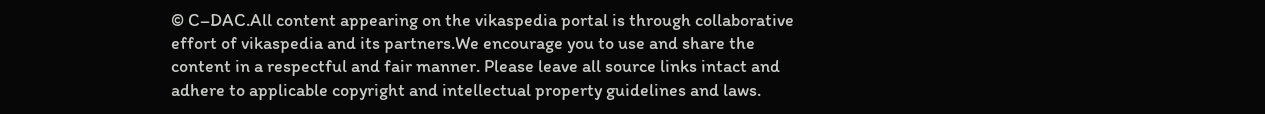© C–DAC.All content appearing on the vikaspedia portal is through collaborative effort of vikaspedia and its partners.We encourage you to use and share the content in a respectful and fair manner. Please leave all source links intact and adhere to applicable copyright and intellectual property guidelines and laws.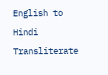English to Hindi Transliterate